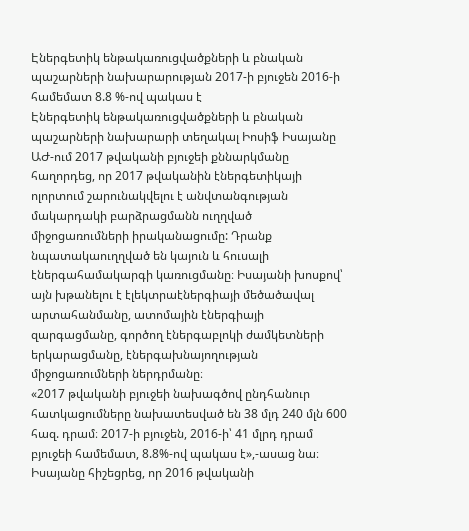Էներգետիկ ենթակառուցվածքների և բնական պաշարների նախարարության 2017-ի բյուջեն 2016-ի համեմատ 8.8 %-ով պակաս է
Էներգետիկ ենթակառուցվածքների և բնական պաշարների նախարարի տեղակալ Իոսիֆ Իսայանը ԱԺ-ում 2017 թվականի բյուջեի քննարկմանը հաղորդեց, որ 2017 թվականին էներգետիկայի ոլորտում շարունակվելու է անվտանգության մակարդակի բարձրացմանն ուղղված միջոցառումների իրականացումը: Դրանք նպատակաուղղված են կայուն և հուսալի էներգահամակարգի կառուցմանը։ Իսայանի խոսքով՝ այն խթանելու է էլեկտրաէներգիայի մեծածավալ արտահանմանը, ատոմային էներգիայի զարգացմանը, գործող էներգաբլոկի ժամկետների երկարացմանը, էներգախնայողության միջոցառումների ներդրմանը։
«2017 թվականի բյուջեի նախագծով ընդհանուր հատկացումները նախատեսված են 38 մլդ 240 մլն 600 հազ. դրամ։ 2017-ի բյուջեն, 2016-ի՝ 41 մլրդ դրամ բյուջեի համեմատ, 8.8%-ով պակաս է»,-ասաց նա։
Իսայանը հիշեցրեց, որ 2016 թվականի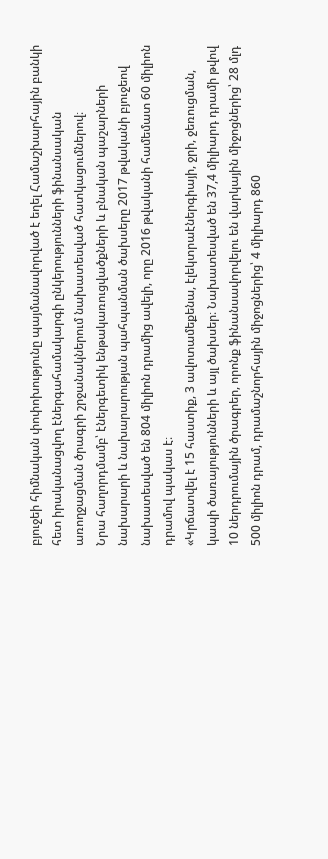բյուջեի հիմնական փոփոխությունը պայմանավորված է եղել Համաշխարհային բանկի հետ իրականացվող էներգահամակարգի ընկերությունների ֆինանսական առողջացման ծրագրի շրջանակներում նախատեսված հատկացումներով։
Նրա հաղորդմամբ՝ էներգետիկ ենթակառուցվածքների և բնական պաշարների նախարարի և նախարարության պահպանման ծախսերը 2017 թվականի բյուջեով նախատեսված են 804 միլիոն դրամից ավելի, որը 2016 թվականի համեմատ 60 միլիոն դրամով պակաս է։
«Կրճատվել է 15 հաստիք, 3 ավոտամեքենա, էլեկտրաէներգիայի, ջրի, ջեռուցման, կապի ծառայությունների և այլ ծախսեր։ Նախատեսված են 37,4 միլիարդ դրամի թվով 10 ներդրումային ծրագրեր, որոնք ֆինանսավորվելու են վարկային միջոցներից՝ 28 մլդ 500 միլիոն դրամ, դրամաշնորհային միջոցներից՝ 4 միլիարդ 860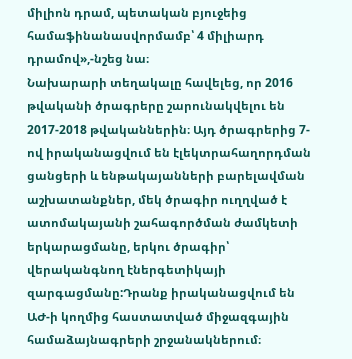միլիոն դրամ, պետական բյուջեից համաֆինանասվորմամբ՝ 4 միլիարդ դրամով»,-նշեց նա։
Նախարարի տեղակալը հավելեց, որ 2016 թվականի ծրագրերը շարունակվելու են 2017-2018 թվականներին։ Այդ ծրագրերից 7-ով իրականացվում են էլեկտրահաղորդման ցանցերի և ենթակայանների բարելավման աշխատանքներ, մեկ ծրագիր ուղղված է ատոմակայանի շահագործման ժամկետի երկարացմանը, երկու ծրագիր՝ վերականգնող էներգետիկայի զարգացմանը:Դրանք իրականացվում են ԱԺ-ի կողմից հաստատված միջազգային համաձայնագրերի շրջանակներում։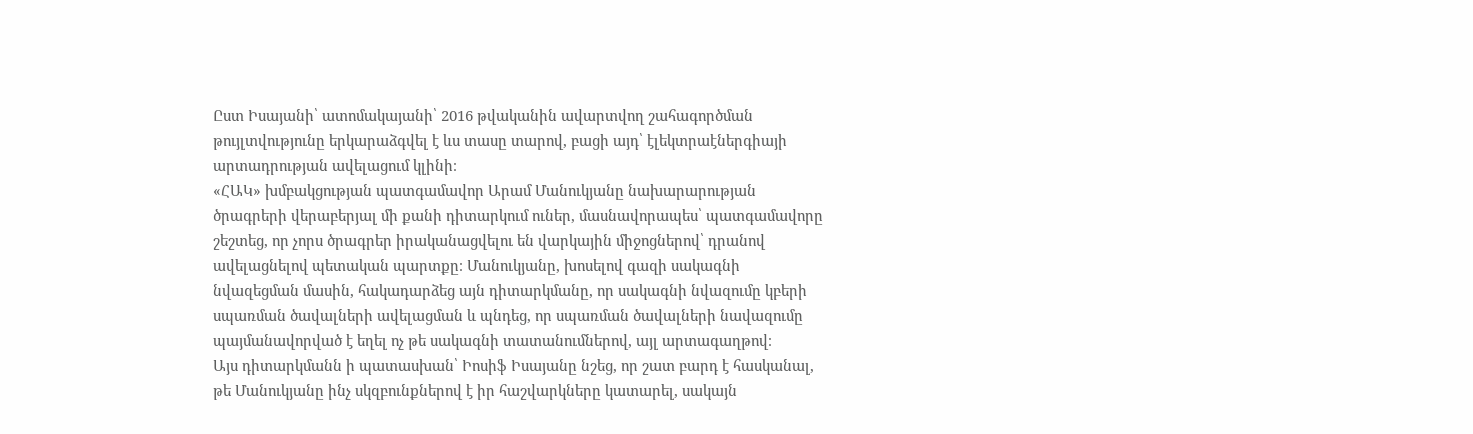Ըստ Իսայանի՝ ատոմակայանի՝ 2016 թվականին ավարտվող շահագործման թույլտվությունը երկարաձգվել է ևս տասը տարով, բացի այդ՝ էլեկտրաէներգիայի արտադրության ավելացում կլինի։
«ՀԱԿ» խմբակցության պատգամավոր Արամ Մանուկյանը նախարարության ծրագրերի վերաբերյալ մի քանի դիտարկում ուներ, մասնավորապես՝ պատգամավորը շեշտեց, որ չորս ծրագրեր իրականացվելու են վարկային միջոցներով՝ դրանով ավելացնելով պետական պարտքը։ Մանուկյանը, խոսելով գազի սակագնի նվազեցման մասին, հակադարձեց այն դիտարկմանը, որ սակագնի նվազումը կբերի սպառման ծավալների ավելացման և պնդեց, որ սպառման ծավալների նավազումը պայմանավորված է եղել ոչ թե սակագնի տատանումներով, այլ արտագաղթով։
Այս դիտարկմանն ի պատասխան՝ Իոսիֆ Իսայանը նշեց, որ շատ բարդ է հասկանալ, թե Մանուկյանը ինչ սկզբունքներով է իր հաշվարկները կատարել, սակայն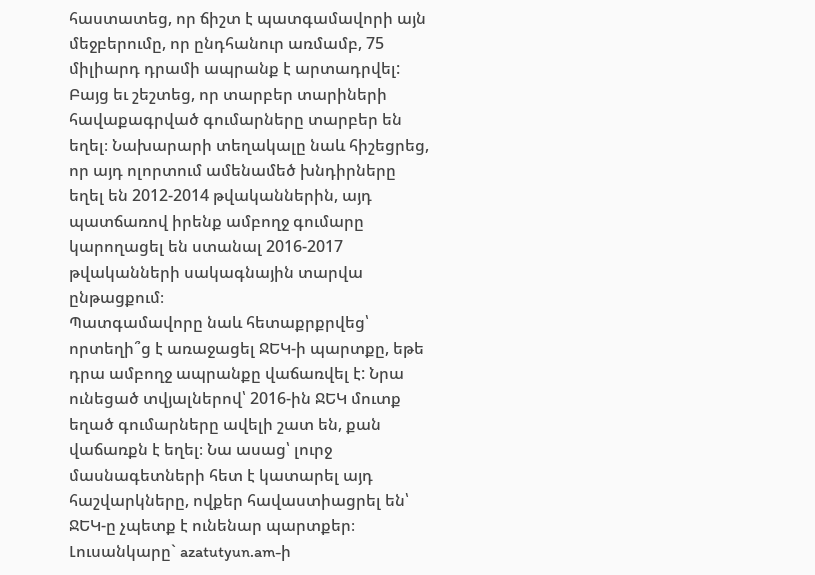հաստատեց, որ ճիշտ է պատգամավորի այն մեջբերումը, որ ընդհանուր առմամբ, 75 միլիարդ դրամի ապրանք է արտադրվել: Բայց եւ շեշտեց, որ տարբեր տարիների հավաքագրված գումարները տարբեր են եղել։ Նախարարի տեղակալը նաև հիշեցրեց, որ այդ ոլորտում ամենամեծ խնդիրները եղել են 2012-2014 թվականներին, այդ պատճառով իրենք ամբողջ գումարը կարողացել են ստանալ 2016-2017 թվականների սակագնային տարվա ընթացքում։
Պատգամավորը նաև հետաքրքրվեց՝ որտեղի՞ց է առաջացել ՋԵԿ-ի պարտքը, եթե դրա ամբողջ ապրանքը վաճառվել է: Նրա ունեցած տվյալներով՝ 2016-ին ՋԵԿ մուտք եղած գումարները ավելի շատ են, քան վաճառքն է եղել։ Նա ասաց՝ լուրջ մասնագետների հետ է կատարել այդ հաշվարկները, ովքեր հավաստիացրել են՝ ՋԵԿ-ը չպետք է ունենար պարտքեր։
Լուսանկարը` azatutyun.am-ի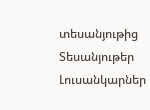տեսանյութից
Տեսանյութեր
Լուսանկարներ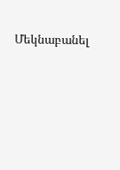Մեկնաբանել